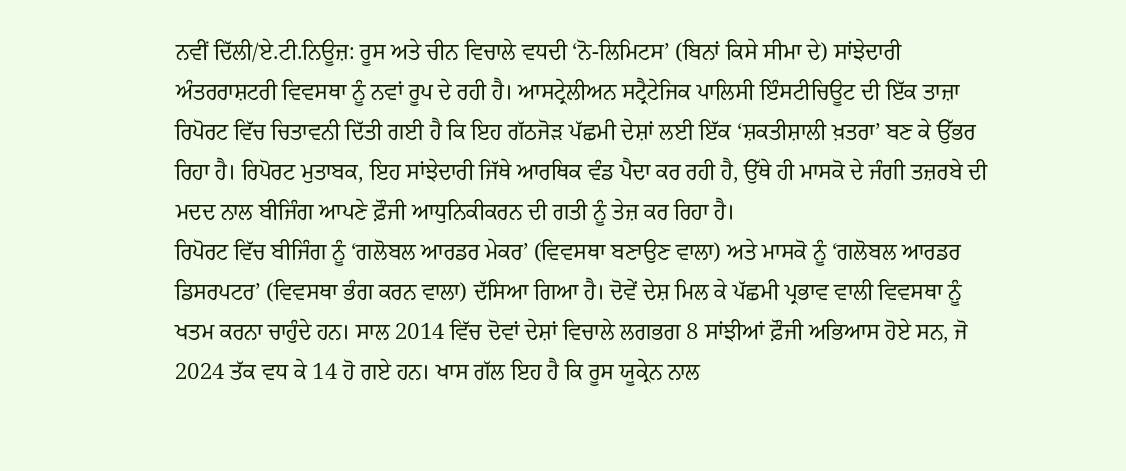ਨਵੀਂ ਦਿੱਲੀ/ਏ.ਟੀ.ਨਿਊਜ਼: ਰੂਸ ਅਤੇ ਚੀਨ ਵਿਚਾਲੇ ਵਧਦੀ ‘ਨੋ-ਲਿਮਿਟਸ’ (ਬਿਨਾਂ ਕਿਸੇ ਸੀਮਾ ਦੇ) ਸਾਂਝੇਦਾਰੀ ਅੰਤਰਰਾਸ਼ਟਰੀ ਵਿਵਸਥਾ ਨੂੰ ਨਵਾਂ ਰੂਪ ਦੇ ਰਹੀ ਹੈ। ਆਸਟ੍ਰੇਲੀਅਨ ਸਟ੍ਰੈਟੇਜਿਕ ਪਾਲਿਸੀ ਇੰਸਟੀਚਿਊਟ ਦੀ ਇੱਕ ਤਾਜ਼ਾ ਰਿਪੋਰਟ ਵਿੱਚ ਚਿਤਾਵਨੀ ਦਿੱਤੀ ਗਈ ਹੈ ਕਿ ਇਹ ਗੱਠਜੋੜ ਪੱਛਮੀ ਦੇਸ਼ਾਂ ਲਈ ਇੱਕ ‘ਸ਼ਕਤੀਸ਼ਾਲੀ ਖ਼ਤਰਾ’ ਬਣ ਕੇ ਉੱਭਰ ਰਿਹਾ ਹੈ। ਰਿਪੋਰਟ ਮੁਤਾਬਕ, ਇਹ ਸਾਂਝੇਦਾਰੀ ਜਿੱਥੇ ਆਰਥਿਕ ਵੰਡ ਪੈਦਾ ਕਰ ਰਹੀ ਹੈ, ਉੱਥੇ ਹੀ ਮਾਸਕੋ ਦੇ ਜੰਗੀ ਤਜ਼ਰਬੇ ਦੀ ਮਦਦ ਨਾਲ ਬੀਜਿੰਗ ਆਪਣੇ ਫ਼ੌਜੀ ਆਧੁਨਿਕੀਕਰਨ ਦੀ ਗਤੀ ਨੂੰ ਤੇਜ਼ ਕਰ ਰਿਹਾ ਹੈ।
ਰਿਪੋਰਟ ਵਿੱਚ ਬੀਜਿੰਗ ਨੂੰ ‘ਗਲੋਬਲ ਆਰਡਰ ਮੇਕਰ’ (ਵਿਵਸਥਾ ਬਣਾਉਣ ਵਾਲਾ) ਅਤੇ ਮਾਸਕੋ ਨੂੰ ‘ਗਲੋਬਲ ਆਰਡਰ ਡਿਸਰਪਟਰ’ (ਵਿਵਸਥਾ ਭੰਗ ਕਰਨ ਵਾਲਾ) ਦੱਸਿਆ ਗਿਆ ਹੈ। ਦੋਵੇਂ ਦੇਸ਼ ਮਿਲ ਕੇ ਪੱਛਮੀ ਪ੍ਰਭਾਵ ਵਾਲੀ ਵਿਵਸਥਾ ਨੂੰ ਖਤਮ ਕਰਨਾ ਚਾਹੁੰਦੇ ਹਨ। ਸਾਲ 2014 ਵਿੱਚ ਦੋਵਾਂ ਦੇਸ਼ਾਂ ਵਿਚਾਲੇ ਲਗਭਗ 8 ਸਾਂਝੀਆਂ ਫ਼ੌਜੀ ਅਭਿਆਸ ਹੋਏ ਸਨ, ਜੋ 2024 ਤੱਕ ਵਧ ਕੇ 14 ਹੋ ਗਏ ਹਨ। ਖਾਸ ਗੱਲ ਇਹ ਹੈ ਕਿ ਰੂਸ ਯੂਕ੍ਰੇਨ ਨਾਲ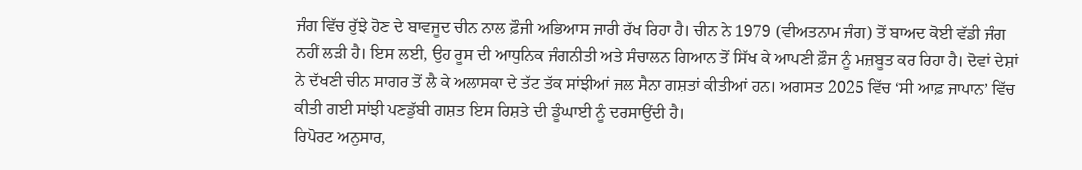ਜੰਗ ਵਿੱਚ ਰੁੱਝੇ ਹੋਣ ਦੇ ਬਾਵਜੂਦ ਚੀਨ ਨਾਲ ਫ਼ੌਜੀ ਅਭਿਆਸ ਜਾਰੀ ਰੱਖ ਰਿਹਾ ਹੈ। ਚੀਨ ਨੇ 1979 (ਵੀਅਤਨਾਮ ਜੰਗ) ਤੋਂ ਬਾਅਦ ਕੋਈ ਵੱਡੀ ਜੰਗ ਨਹੀਂ ਲੜੀ ਹੈ। ਇਸ ਲਈ, ਉਹ ਰੂਸ ਦੀ ਆਧੁਨਿਕ ਜੰਗਨੀਤੀ ਅਤੇ ਸੰਚਾਲਨ ਗਿਆਨ ਤੋਂ ਸਿੱਖ ਕੇ ਆਪਣੀ ਫ਼ੌਜ ਨੂੰ ਮਜ਼ਬੂਤ ਕਰ ਰਿਹਾ ਹੈ। ਦੋਵਾਂ ਦੇਸ਼ਾਂ ਨੇ ਦੱਖਣੀ ਚੀਨ ਸਾਗਰ ਤੋਂ ਲੈ ਕੇ ਅਲਾਸਕਾ ਦੇ ਤੱਟ ਤੱਕ ਸਾਂਝੀਆਂ ਜਲ ਸੈਨਾ ਗਸ਼ਤਾਂ ਕੀਤੀਆਂ ਹਨ। ਅਗਸਤ 2025 ਵਿੱਚ ‘ਸੀ ਆਫ਼ ਜਾਪਾਨ’ ਵਿੱਚ ਕੀਤੀ ਗਈ ਸਾਂਝੀ ਪਣਡੁੱਬੀ ਗਸ਼ਤ ਇਸ ਰਿਸ਼ਤੇ ਦੀ ਡੂੰਘਾਈ ਨੂੰ ਦਰਸਾਉਂਦੀ ਹੈ।
ਰਿਪੋਰਟ ਅਨੁਸਾਰ,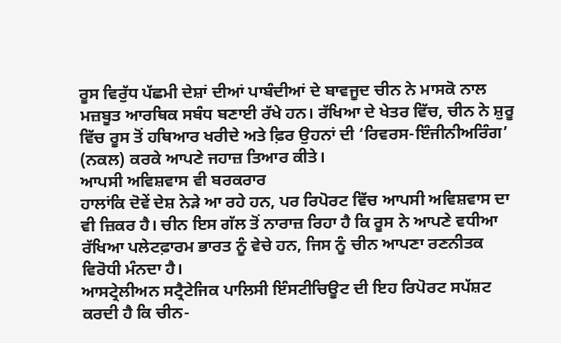ਰੂਸ ਵਿਰੁੱਧ ਪੱਛਮੀ ਦੇਸ਼ਾਂ ਦੀਆਂ ਪਾਬੰਦੀਆਂ ਦੇ ਬਾਵਜੂਦ ਚੀਨ ਨੇ ਮਾਸਕੋ ਨਾਲ ਮਜ਼ਬੂਤ ਆਰਥਿਕ ਸਬੰਧ ਬਣਾਈ ਰੱਖੇ ਹਨ। ਰੱਖਿਆ ਦੇ ਖੇਤਰ ਵਿੱਚ, ਚੀਨ ਨੇ ਸ਼ੁਰੂ ਵਿੱਚ ਰੂਸ ਤੋਂ ਹਥਿਆਰ ਖਰੀਦੇ ਅਤੇ ਫ਼ਿਰ ਉਹਨਾਂ ਦੀ ‘ਰਿਵਰਸ-ਇੰਜੀਨੀਅਰਿੰਗ’ (ਨਕਲ) ਕਰਕੇ ਆਪਣੇ ਜਹਾਜ਼ ਤਿਆਰ ਕੀਤੇ।
ਆਪਸੀ ਅਵਿਸ਼ਵਾਸ ਵੀ ਬਰਕਰਾਰ
ਹਾਲਾਂਕਿ ਦੋਵੇਂ ਦੇਸ਼ ਨੇੜੇ ਆ ਰਹੇ ਹਨ, ਪਰ ਰਿਪੋਰਟ ਵਿੱਚ ਆਪਸੀ ਅਵਿਸ਼ਵਾਸ ਦਾ ਵੀ ਜ਼ਿਕਰ ਹੈ। ਚੀਨ ਇਸ ਗੱਲ ਤੋਂ ਨਾਰਾਜ਼ ਰਿਹਾ ਹੈ ਕਿ ਰੂਸ ਨੇ ਆਪਣੇ ਵਧੀਆ ਰੱਖਿਆ ਪਲੇਟਫ਼ਾਰਮ ਭਾਰਤ ਨੂੰ ਵੇਚੇ ਹਨ, ਜਿਸ ਨੂੰ ਚੀਨ ਆਪਣਾ ਰਣਨੀਤਕ ਵਿਰੋਧੀ ਮੰਨਦਾ ਹੈ।
ਆਸਟ੍ਰੇਲੀਅਨ ਸਟ੍ਰੈਟੇਜਿਕ ਪਾਲਿਸੀ ਇੰਸਟੀਚਿਊਟ ਦੀ ਇਹ ਰਿਪੋਰਟ ਸਪੱਸ਼ਟ ਕਰਦੀ ਹੈ ਕਿ ਚੀਨ-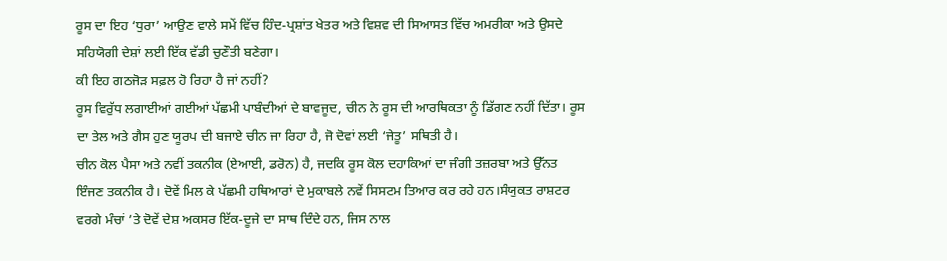ਰੂਸ ਦਾ ਇਹ ‘ਧੁਰਾ’ ਆਉਣ ਵਾਲੇ ਸਮੇਂ ਵਿੱਚ ਹਿੰਦ-ਪ੍ਰਸ਼ਾਂਤ ਖੇਤਰ ਅਤੇ ਵਿਸ਼ਵ ਦੀ ਸਿਆਸਤ ਵਿੱਚ ਅਮਰੀਕਾ ਅਤੇ ਉਸਦੇ ਸਹਿਯੋਗੀ ਦੇਸ਼ਾਂ ਲਈ ਇੱਕ ਵੱਡੀ ਚੁਣੌਤੀ ਬਣੇਗਾ।
ਕੀ ਇਹ ਗਠਜੋੜ ਸਫ਼ਲ ਹੋ ਰਿਹਾ ਹੈ ਜਾਂ ਨਹੀਂ?
ਰੂਸ ਵਿਰੁੱਧ ਲਗਾਈਆਂ ਗਈਆਂ ਪੱਛਮੀ ਪਾਬੰਦੀਆਂ ਦੇ ਬਾਵਜੂਦ, ਚੀਨ ਨੇ ਰੂਸ ਦੀ ਆਰਥਿਕਤਾ ਨੂੰ ਡਿੱਗਣ ਨਹੀਂ ਦਿੱਤਾ। ਰੂਸ ਦਾ ਤੇਲ ਅਤੇ ਗੈਸ ਹੁਣ ਯੂਰਪ ਦੀ ਬਜਾਏ ਚੀਨ ਜਾ ਰਿਹਾ ਹੈ, ਜੋ ਦੋਵਾਂ ਲਈ ‘ਜੇਤੂ’ ਸਥਿਤੀ ਹੈ।
ਚੀਨ ਕੋਲ ਪੈਸਾ ਅਤੇ ਨਵੀਂ ਤਕਨੀਕ (ਏਆਈ, ਡਰੋਨ) ਹੈ, ਜਦਕਿ ਰੂਸ ਕੋਲ ਦਹਾਕਿਆਂ ਦਾ ਜੰਗੀ ਤਜ਼ਰਬਾ ਅਤੇ ਉੱਨਤ ਇੰਜਣ ਤਕਨੀਕ ਹੈ। ਦੋਵੇਂ ਮਿਲ ਕੇ ਪੱਛਮੀ ਹਥਿਆਰਾਂ ਦੇ ਮੁਕਾਬਲੇ ਨਵੇਂ ਸਿਸਟਮ ਤਿਆਰ ਕਰ ਰਹੇ ਹਨ।ਸੰਯੁਕਤ ਰਾਸ਼ਟਰ ਵਰਗੇ ਮੰਚਾਂ ’ਤੇ ਦੋਵੇਂ ਦੇਸ਼ ਅਕਸਰ ਇੱਕ-ਦੂਜੇ ਦਾ ਸਾਥ ਦਿੰਦੇ ਹਨ, ਜਿਸ ਨਾਲ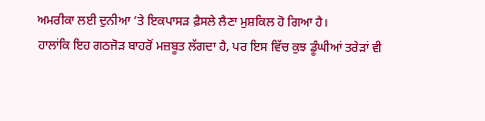ਅਮਰੀਕਾ ਲਈ ਦੁਨੀਆ ’ਤੇ ਇਕਪਾਸੜ ਫ਼ੈਸਲੇ ਲੈਣਾ ਮੁਸ਼ਕਿਲ ਹੋ ਗਿਆ ਹੈ।
ਹਾਲਾਂਕਿ ਇਹ ਗਠਜੋੜ ਬਾਹਰੋਂ ਮਜ਼ਬੂਤ ਲੱਗਦਾ ਹੈ, ਪਰ ਇਸ ਵਿੱਚ ਕੁਝ ਡੂੰਘੀਆਂ ਤਰੇੜਾਂ ਵੀ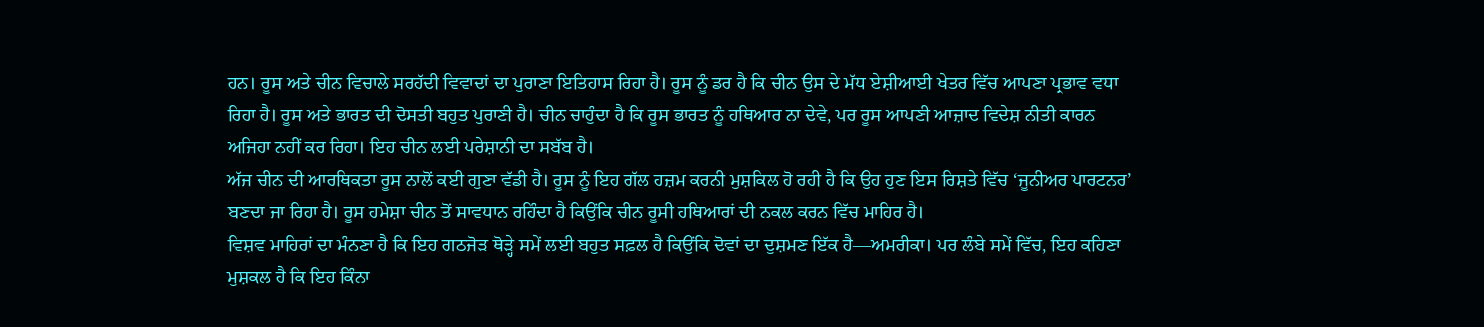ਹਨ। ਰੂਸ ਅਤੇ ਚੀਨ ਵਿਚਾਲੇ ਸਰਹੱਦੀ ਵਿਵਾਦਾਂ ਦਾ ਪੁਰਾਣਾ ਇਤਿਹਾਸ ਰਿਹਾ ਹੈ। ਰੂਸ ਨੂੰ ਡਰ ਹੈ ਕਿ ਚੀਨ ਉਸ ਦੇ ਮੱਧ ਏਸ਼ੀਆਈ ਖੇਤਰ ਵਿੱਚ ਆਪਣਾ ਪ੍ਰਭਾਵ ਵਧਾ ਰਿਹਾ ਹੈ। ਰੂਸ ਅਤੇ ਭਾਰਤ ਦੀ ਦੋਸਤੀ ਬਹੁਤ ਪੁਰਾਣੀ ਹੈ। ਚੀਨ ਚਾਹੁੰਦਾ ਹੈ ਕਿ ਰੂਸ ਭਾਰਤ ਨੂੰ ਹਥਿਆਰ ਨਾ ਦੇਵੇ, ਪਰ ਰੂਸ ਆਪਣੀ ਆਜ਼ਾਦ ਵਿਦੇਸ਼ ਨੀਤੀ ਕਾਰਨ ਅਜਿਹਾ ਨਹੀਂ ਕਰ ਰਿਹਾ। ਇਹ ਚੀਨ ਲਈ ਪਰੇਸ਼ਾਨੀ ਦਾ ਸਬੱਬ ਹੈ।
ਅੱਜ ਚੀਨ ਦੀ ਆਰਥਿਕਤਾ ਰੂਸ ਨਾਲੋਂ ਕਈ ਗੁਣਾ ਵੱਡੀ ਹੈ। ਰੂਸ ਨੂੰ ਇਹ ਗੱਲ ਹਜ਼ਮ ਕਰਨੀ ਮੁਸ਼ਕਿਲ ਹੋ ਰਹੀ ਹੈ ਕਿ ਉਹ ਹੁਣ ਇਸ ਰਿਸ਼ਤੇ ਵਿੱਚ ‘ਜੂਨੀਅਰ ਪਾਰਟਨਰ’ ਬਣਦਾ ਜਾ ਰਿਹਾ ਹੈ। ਰੂਸ ਹਮੇਸ਼ਾ ਚੀਨ ਤੋਂ ਸਾਵਧਾਨ ਰਹਿੰਦਾ ਹੈ ਕਿਉਂਕਿ ਚੀਨ ਰੂਸੀ ਹਥਿਆਰਾਂ ਦੀ ਨਕਲ ਕਰਨ ਵਿੱਚ ਮਾਹਿਰ ਹੈ।
ਵਿਸ਼ਵ ਮਾਹਿਰਾਂ ਦਾ ਮੰਨਣਾ ਹੈ ਕਿ ਇਹ ਗਠਜੋੜ ਥੋੜ੍ਹੇ ਸਮੇਂ ਲਈ ਬਹੁਤ ਸਫ਼ਲ ਹੈ ਕਿਉਂਕਿ ਦੋਵਾਂ ਦਾ ਦੁਸ਼ਮਣ ਇੱਕ ਹੈ—ਅਮਰੀਕਾ। ਪਰ ਲੰਬੇ ਸਮੇਂ ਵਿੱਚ, ਇਹ ਕਹਿਣਾ ਮੁਸ਼ਕਲ ਹੈ ਕਿ ਇਹ ਕਿੰਨਾ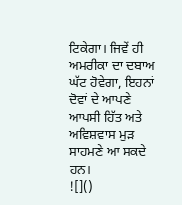ਟਿਕੇਗਾ। ਜਿਵੇਂ ਹੀ ਅਮਰੀਕਾ ਦਾ ਦਬਾਅ ਘੱਟ ਹੋਵੇਗਾ, ਇਹਨਾਂ ਦੋਵਾਂ ਦੇ ਆਪਣੇ ਆਪਸੀ ਹਿੱਤ ਅਤੇ ਅਵਿਸ਼ਵਾਸ ਮੁੜ ਸਾਹਮਣੇ ਆ ਸਕਦੇ ਹਨ।
![]()